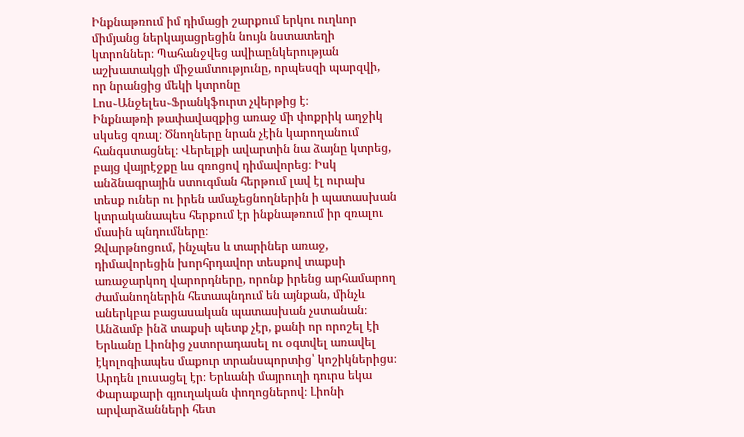Ինքնաթռում իմ դիմացի շարքում երկու ուղևոր միմյանց ներկայացրեցին նույն նստատեղի կտրոններ։ Պահանջվեց ավիաընկերության աշխատակցի միջամտությունը, որպեսզի պարզվի, որ նրանցից մեկի կտրոնը Լոս֊Անջելես֊Ֆրանկֆուրտ չվերթից է։
Ինքնաթռի թափավազքից առաջ մի փոքրիկ աղջիկ սկսեց զռալ։ Ծնողները նրան չէին կարողանում հանգստացնել։ Վերելքի ավարտին նա ձայնը կտրեց, բայց վայրէջքը ևս զռոցով դիմավորեց։ Իսկ անձնագրային ստուգման հերթում լավ էլ ուրախ տեսք ուներ ու իրեն ամաչեցնողներին ի պատասխան կտրականապես հերքում էր ինքնաթռում իր զռալու մասին պնդումները։
Զվարթնոցում, ինչպես և տարիներ առաջ, դիմավորեցին խորհրդավոր տեսքով տաքսի առաջարկող վարորդները, որոնք իրենց արհամարող ժամանողներին հետապնդում են այնքան, մինչև աներկբա բացասական պատասխան չստանան։ Անձամբ ինձ տաքսի պետք չէր, քանի որ որոշել էի Երևանը Լիոնից չստորադասել ու օգտվել առավել էկոլոգիապես մաքուր տրանսպորտից՝ կոշիկներիցս։ Արդեն լուսացել էր։ Երևանի մայրուղի դուրս եկա Փարաքարի գյուղական փողոցներով։ Լիոնի արվարձանների հետ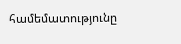համեմատությունը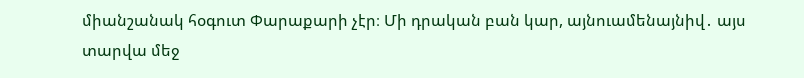միանշանակ հօգուտ Փարաքարի չէր։ Մի դրական բան կար, այնուամենայնիվ․ այս տարվա մեջ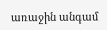առաջին անգամ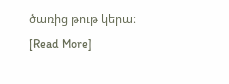ծառից թութ կերա։
[Read More]